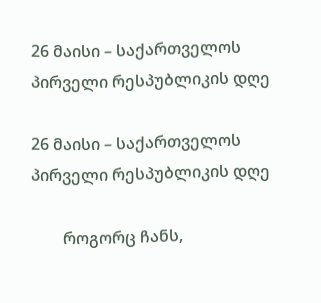26 მაისი – საქართველოს პირველი რესპუბლიკის დღე

26 მაისი – საქართველოს პირველი რესპუბლიკის დღე

        როგორც ჩანს,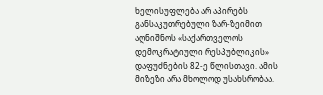ხელისუფლება არ აპირებს  განსაკუთრებული ზარ-ზეიმით აღნიშნოს «საქართველოს დემოკრატიული რესპუბლიკის» დაფუძნების 82-ე წლისთავი. ამის მიზეზი არა მხოლოდ უსახსრობაა.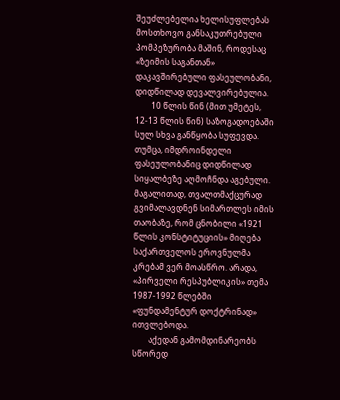შეუძლებელია ხელისუფლებას მოსთხოვო განსაკუთრებული პომპეზურობა მაშინ, როდესაც «ზეიმის საგანთან» დაკავშირებული ფასეულობანი, დიდწილად დევალვირებულია.
        10 წლის წინ (მით უმეტეს, 12-13 წლის წინ) საზოგადოებაში სულ სხვა განწყობა სუფევდა. თუმცა, იმდროინდელი ფასეულობანიც დიდწილად სიყალბეზე აღმოჩნდა აგებული. მაგალითად, თვალთმაქცურად გვიმალავდნენ სიმართლეს იმის თაობაზე, რომ ცნობილი «1921 წლის კონსტიტუციის» მიღება საქართველოს ეროვნულმა კრებამ ვერ მოასწრო. არადა, «პირველი რესპუბლიკის» თემა 1987-1992 წლებში «ფუნდამენტურ დოქტრინად» ითვლებოდა.
        აქედან გამომდინარეობს სწორედ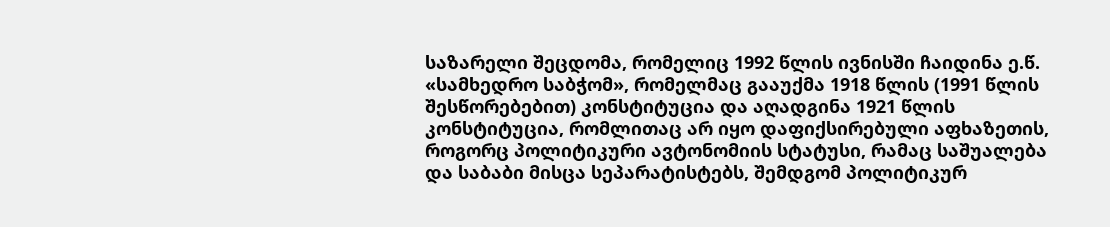საზარელი შეცდომა, რომელიც 1992 წლის ივნისში ჩაიდინა ე.წ. «სამხედრო საბჭომ», რომელმაც გააუქმა 1918 წლის (1991 წლის შესწორებებით) კონსტიტუცია და აღადგინა 1921 წლის კონსტიტუცია, რომლითაც არ იყო დაფიქსირებული აფხაზეთის, როგორც პოლიტიკური ავტონომიის სტატუსი, რამაც საშუალება და საბაბი მისცა სეპარატისტებს, შემდგომ პოლიტიკურ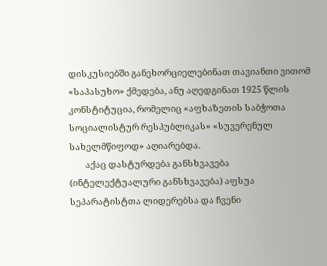დისკუსიებში განეხორციელებინათ თავიანთი ვითომ «საპასუხო» ქმედება, ანუ აღედგინათ 1925 წლის კონსტიტუცია, რომელიც «აფხაზეთის საბჭოთა სოციალისტურ რესპუბლიკას» «სუვერენულ სახელმწიფოდ» აღიარებდა.
        აქაც დასტურდება განსხვავება (ინტელექტუალური განსხვავება) აფსუა სეპარატისტთა ლიდერებსა და ჩვენი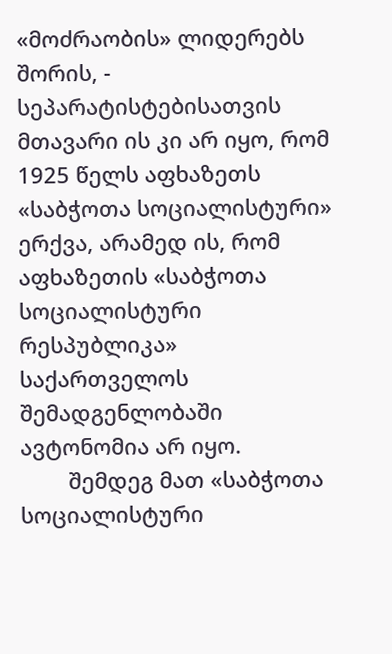«მოძრაობის» ლიდერებს შორის, - სეპარატისტებისათვის მთავარი ის კი არ იყო, რომ 1925 წელს აფხაზეთს «საბჭოთა სოციალისტური» ერქვა, არამედ ის, რომ აფხაზეთის «საბჭოთა სოციალისტური რესპუბლიკა» საქართველოს შემადგენლობაში ავტონომია არ იყო.
        შემდეგ მათ «საბჭოთა სოციალისტური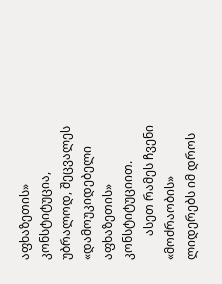აფხაზეთის» კონსტიტუცია, უბრალოდ, შეცვალეს «დამოუკიდებელი აფხაზეთის» კონსტიტუციით.
        ასეთ რამეს ჩვენი «მოძრაობის» ლიდერებს იმ დროს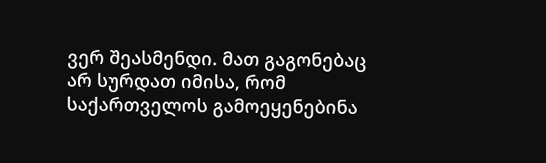ვერ შეასმენდი. მათ გაგონებაც არ სურდათ იმისა, რომ საქართველოს გამოეყენებინა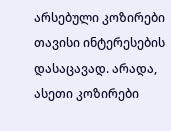არსებული კოზირები თავისი ინტერესების დასაცავად. არადა, ასეთი კოზირები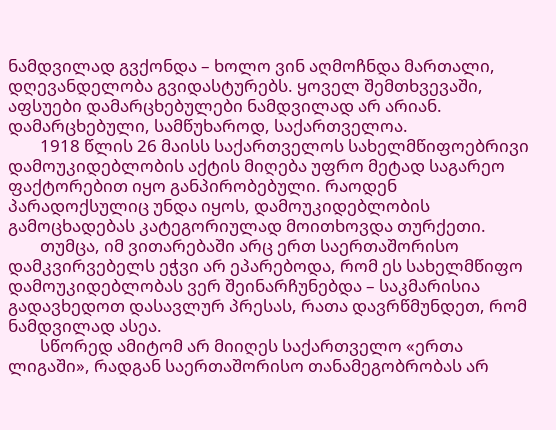ნამდვილად გვქონდა – ხოლო ვინ აღმოჩნდა მართალი, დღევანდელობა გვიდასტურებს. ყოველ შემთხვევაში, აფსუები დამარცხებულები ნამდვილად არ არიან. დამარცხებული, სამწუხაროდ, საქართველოა.
        1918 წლის 26 მაისს საქართველოს სახელმწიფოებრივი დამოუკიდებლობის აქტის მიღება უფრო მეტად საგარეო ფაქტორებით იყო განპირობებული. რაოდენ პარადოქსულიც უნდა იყოს, დამოუკიდებლობის გამოცხადებას კატეგორიულად მოითხოვდა თურქეთი.
        თუმცა, იმ ვითარებაში არც ერთ საერთაშორისო დამკვირვებელს ეჭვი არ ეპარებოდა, რომ ეს სახელმწიფო დამოუკიდებლობას ვერ შეინარჩუნებდა – საკმარისია გადავხედოთ დასავლურ პრესას, რათა დავრწმუნდეთ, რომ ნამდვილად ასეა.
        სწორედ ამიტომ არ მიიღეს საქართველო «ერთა ლიგაში», რადგან საერთაშორისო თანამეგობრობას არ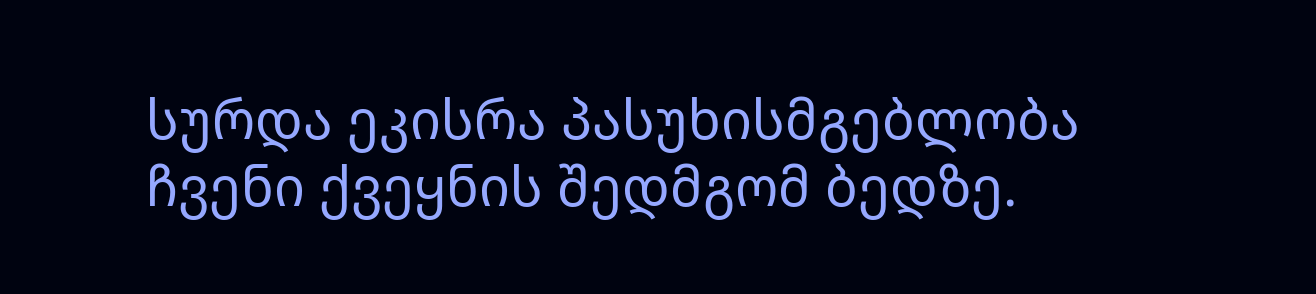სურდა ეკისრა პასუხისმგებლობა ჩვენი ქვეყნის შედმგომ ბედზე.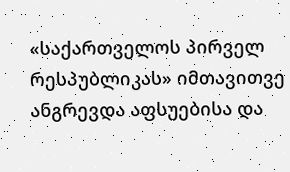«საქართველოს პირველ რესპუბლიკას» იმთავითვე ანგრევდა აფსუებისა და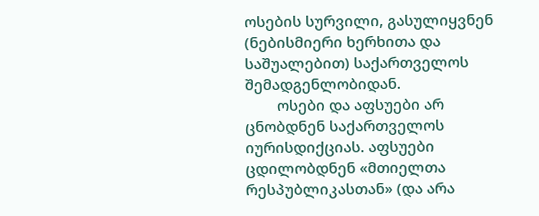ოსების სურვილი, გასულიყვნენ (ნებისმიერი ხერხითა და საშუალებით) საქართველოს შემადგენლობიდან.
        ოსები და აფსუები არ ცნობდნენ საქართველოს იურისდიქციას. აფსუები ცდილობდნენ «მთიელთა რესპუბლიკასთან» (და არა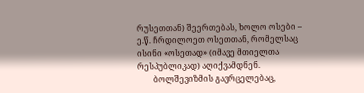რუსეთთან) შეერთებას, ხოლო ოსები – ე.წ. ჩრდილოეთ ოსეთთან, რომელსაც ისინი «ოსეთად» (იმავე მთიელთა რესპუბლიკად) აღიქვამდნენ.
        ბოლშევიზმის გავრცელებაც,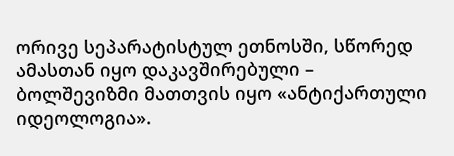ორივე სეპარატისტულ ეთნოსში, სწორედ ამასთან იყო დაკავშირებული – ბოლშევიზმი მათთვის იყო «ანტიქართული იდეოლოგია».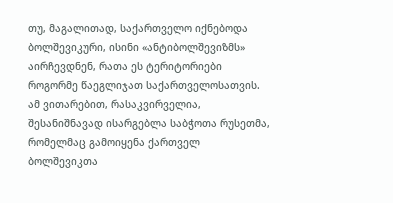თუ, მაგალითად, საქართველო იქნებოდა ბოლშევიკური, ისინი «ანტიბოლშევიზმს» აირჩევდნენ, რათა ეს ტერიტორიები როგორმე წაეგლიჯათ საქართველოსათვის. ამ ვითარებით, რასაკვირველია, შესანიშნავად ისარგებლა საბჭოთა რუსეთმა, რომელმაც გამოიყენა ქართველ ბოლშევიკთა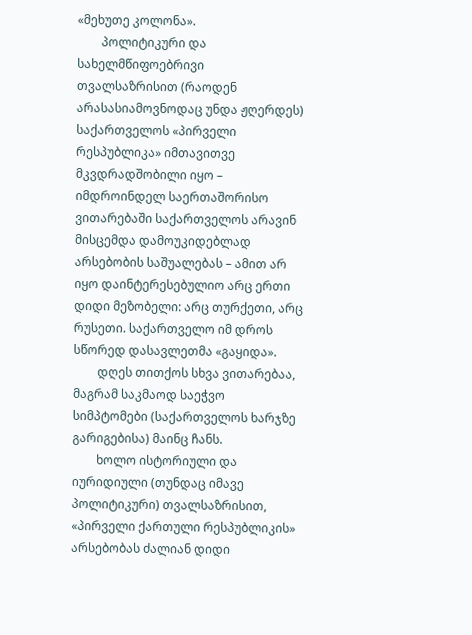«მეხუთე კოლონა».
        პოლიტიკური და სახელმწიფოებრივი თვალსაზრისით (რაოდენ არასასიამოვნოდაც უნდა ჟღერდეს) საქართველოს «პირველი რესპუბლიკა» იმთავითვე მკვდრადშობილი იყო – იმდროინდელ საერთაშორისო ვითარებაში საქართველოს არავინ მისცემდა დამოუკიდებლად არსებობის საშუალებას – ამით არ იყო დაინტერესებულიო არც ერთი დიდი მეზობელი: არც თურქეთი, არც რუსეთი. საქართველო იმ დროს სწორედ დასავლეთმა «გაყიდა».
        დღეს თითქოს სხვა ვითარებაა, მაგრამ საკმაოდ საეჭვო სიმპტომები (საქართველოს ხარჯზე გარიგებისა) მაინც ჩანს.
        ხოლო ისტორიული და იურიდიული (თუნდაც იმავე პოლიტიკური) თვალსაზრისით, «პირველი ქართული რესპუბლიკის» არსებობას ძალიან დიდი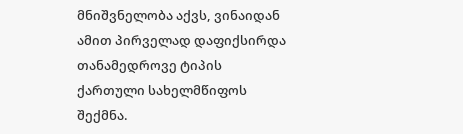მნიშვნელობა აქვს, ვინაიდან ამით პირველად დაფიქსირდა თანამედროვე ტიპის ქართული სახელმწიფოს შექმნა.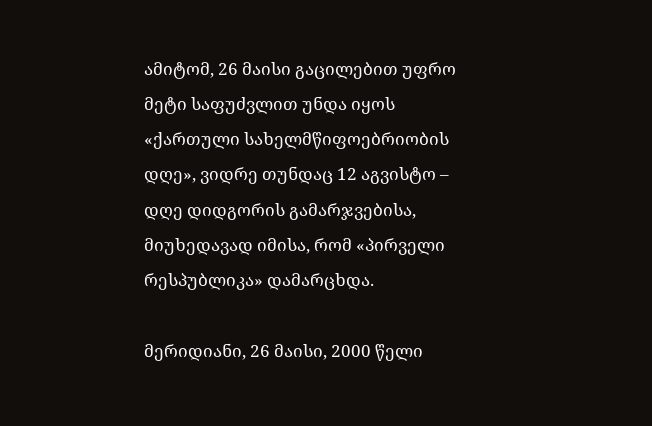ამიტომ, 26 მაისი გაცილებით უფრო მეტი საფუძვლით უნდა იყოს «ქართული სახელმწიფოებრიობის დღე», ვიდრე თუნდაც 12 აგვისტო – დღე დიდგორის გამარჯვებისა, მიუხედავად იმისა, რომ «პირველი რესპუბლიკა» დამარცხდა.

მერიდიანი, 26 მაისი, 2000 წელი